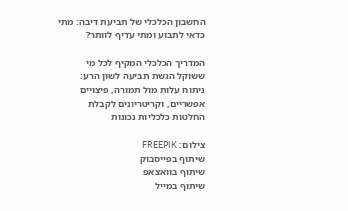החשבון הכלכלי של תביעת דיבה: מתי כדאי לתבוע ומתי עדיף לוותר?

המדריך הכלכלי המקיף לכל מי ששוקל הגשת תביעה לשון הרע: ניתוח עלות מול תמורה, פיצויים אפשריים, וקריטריונים לקבלת החלטות כלכליות נכונות

צילום: FREEPIK
שיתוף בפייסבוק
שיתוף בוואצאפ
שיתוף במייל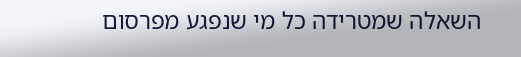השאלה שמטרידה כל מי שנפגע מפרסום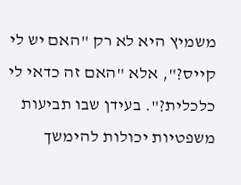משמיץ היא לא רק "האם יש לי קייס?", אלא "האם זה כדאי לי כלכלית?". בעידן שבו תביעות משפטיות יכולות להימשך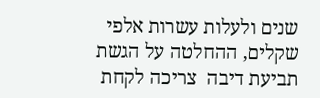שנים ולעלות עשרות אלפי שקלים, ההחלטה על הגשת תביעת דיבה  צריכה לקחת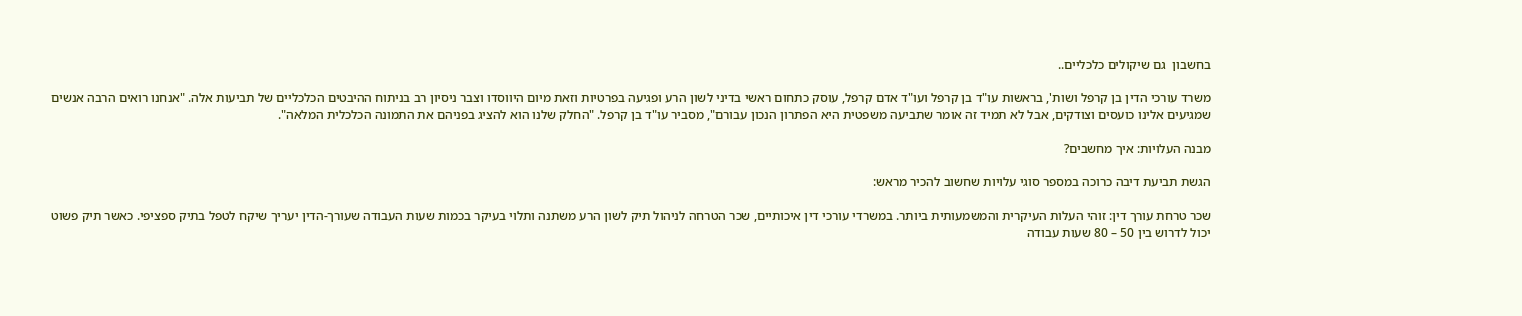בחשבון  גם שיקולים כלכליים..

משרד עורכי הדין בן קרפל ושות', בראשות עו"ד בן קרפל ועו"ד אדם קרפל, עוסק כתחום ראשי בדיני לשון הרע ופגיעה בפרטיות וזאת מיום היווסדו וצבר ניסיון רב בניתוח ההיבטים הכלכליים של תביעות אלה. "אנחנו רואים הרבה אנשים שמגיעים אלינו כועסים וצודקים, אבל לא תמיד זה אומר שתביעה משפטית היא הפתרון הנכון עבורם", מסביר עו"ד בן קרפל. "החלק שלנו הוא להציג בפניהם את התמונה הכלכלית המלאה".

מבנה העלויות: איך מחשבים?

הגשת תביעת דיבה כרוכה במספר סוגי עלויות שחשוב להכיר מראש:

שכר טרחת עורך דין: זוהי העלות העיקרית והמשמעותית ביותר. במשרדי עורכי דין איכותיים, שכר הטרחה לניהול תיק לשון הרע משתנה ותלוי בעיקר בכמות שעות העבודה שעורך-הדין יעריך שיקח לטפל בתיק ספציפי. כאשר תיק פשוט יכול לדרוש בין 50 – 80 שעות עבודה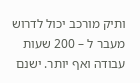ותיק מורכב יכול לדרוש מעבר ל – 200 שעות עבודה ואף יותר. ישנם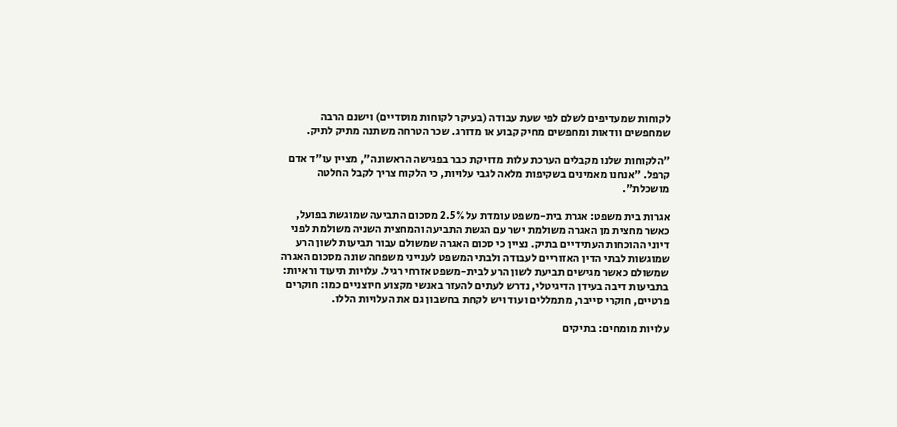לקוחות שמעדיפים לשלם לפי שעת עבודה (בעיקר לקוחות מוסדיים) וישנם הרבה שמחפשים וודאות ומחפשים מחיק קבוע או מדורג. שכר הטרחה משתנה מתיק לתיק.

"הלקוחות שלנו מקבלים הערכת עלות מדויקת כבר בפגישה הראשונה", מציין עו"ד אדם קרפל. "אנחנו מאמינים בשקיפות מלאה לגבי עלויות, כי הלקוח צריך לקבל החלטה מושכלת".

אגרות בית משפט: אגרת בית-משפט עומדת על 2.5% מסכום התביעה שמוגשת בפועל, כאשר מחצית מן האגרה משולמת ישר עם הגשת התביעה והמחצית השניה משולמת לפני דיוני ההוכחות העתידיים בתיק. נציין כי סכום האגרה שמשולם עבור תביעות לשון הרע שמוגשות לבתי הדין האזוריים לעבודה ולבתי המשפט לענייני משפחה שונה מסכום האגרה שמשולם כאשר מגישים תביעת לשון הרע לבית-משפט אזרחי רגיל. עלויות תיעוד וראיות: בתביעות דיבה בעידן הדיגיטלי, נדרש לעתים להעזר באנשי מקצוע חיוצניים כמו: חוקרים פרטיים, חוקרי סייבר, מתמללים ועוד ויש לקחת בחשבון גם את העלויות הללו.

עלויות מומחים: בתיקים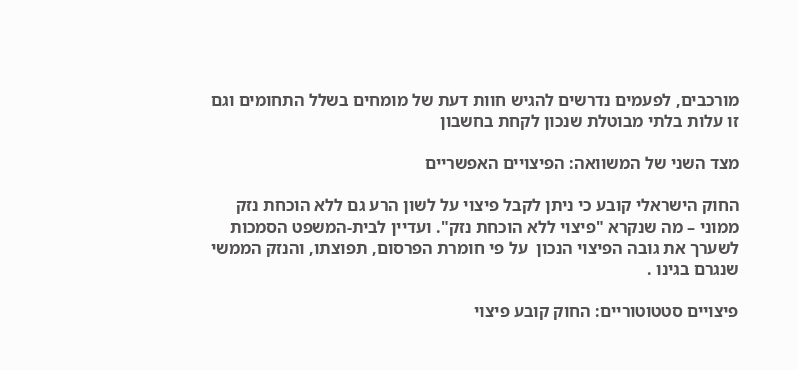מורכבים, לפעמים נדרשים להגיש חוות דעת של מומחים בשלל התחומים וגם זו עלות בלתי מבוטלת שנכון לקחת בחשבון

מצד השני של המשוואה: הפיצויים האפשריים

החוק הישראלי קובע כי ניתן לקבל פיצוי על לשון הרע גם ללא הוכחת נזק ממוני – מה שנקרא "פיצוי ללא הוכחת נזק". ועדיין לבית-המשפט הסמכות לשערך את גובה הפיצוי הנכון  על פי חומרת הפרסום, תפוצתו, והנזק הממשי שנגרם בגינו .

פיצויים סטטוטוריים: החוק קובע פיצוי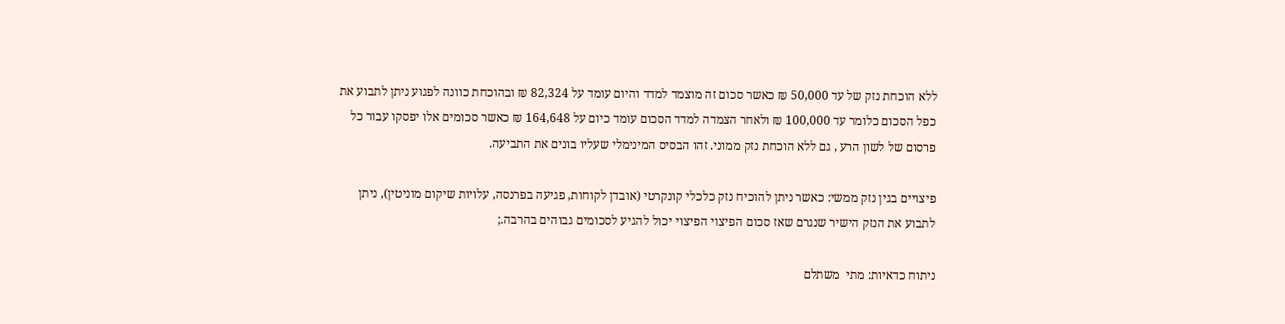ללא הוכחת נזק של עד 50,000 ₪ כאשר סכום זה מוצמד למדד והיום עומד על 82,324 ₪ ובהוכחת כוונה לפגוע ניתן לתבוע את כפל הסכום כלומר עד 100,000 ₪ ולאחר הצמדה למדד הסכום עומד כיום על 164,648 ₪ כאשר סכומים אלו יפסקו עבור כל  פרסום של לשון הרע , גם ללא הוכחת נזק ממוני. זהו הבסיס המינימלי שעליו בונים את התביעה.

פיצויים בגין נזק ממשי: כאשר ניתן להוכיח נזק כלכלי קונקרטי (אובדן לקוחות, פגיעה בפרנסה, עלויות שיקום מוניטין), ניתן לתבוע את הנזק הישיר שנגרם שאז סכום הפיצוי הפיצוי יכול להגיע לסכומים גבוהים בהרבה.;

ניתוח כדאיות: מתי  משתלם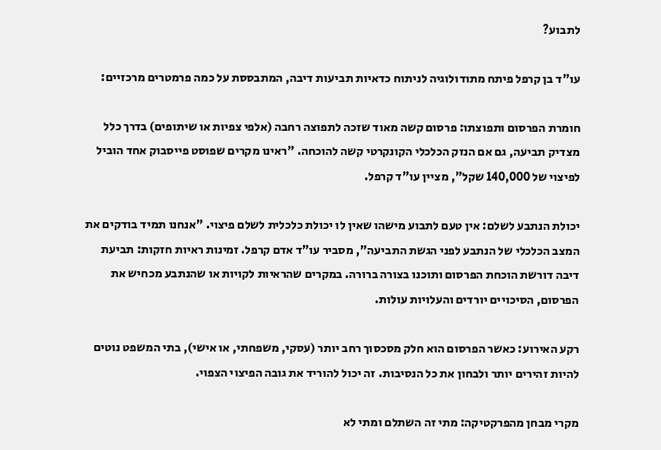לתבוע?

עו"ד בן קרפל פיתח מתודולוגיה לניתוח כדאיות תביעות דיבה, המתבססת על כמה פרמטרים מרכזיים:

חומרת הפרסום ותפוצתו: פרסום קשה מאוד שזכה לתפוצה רחבה (אלפי צפיות או שיתופים) בדרך כלל מצדיק תביעה, גם אם הנזק הכלכלי הקונקרטי קשה להוכחה. "ראינו מקרים שפוסט פייסבוק אחד הוביל לפיצוי של 140,000 שקל", מציין עו"ד קרפל.

יכולת הנתבע לשלם: אין טעם לתבוע מישהו שאין לו יכולת כלכלית לשלם פיצוי. "אנחנו תמיד בודקים את המצב הכלכלי של הנתבע לפני הגשת התביעה", מסביר עו"ד אדם קרפל. זמינות ראיות חזקות: תביעת דיבה דורשת הוכחת הפרסום ותוכנו בצורה ברורה. במקרים שהראיות לקויות או שהנתבע מכחיש את הפרסום, הסיכויים יורדים והעלויות עולות.

רקע האירוע: כאשר הפרסום הוא חלק מסכסוך רחב יותר (עסקי, משפחתי, או אישי), בתי המשפט נוטים להיות זהירים יותר ולבחון את כל הנסיבות. זה יכול להוריד את גובה הפיצוי הצפוי.

מקרי מבחן מהפרקטיקה: מתי זה השתלם ומתי לא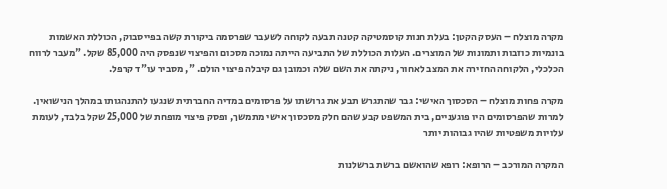מקרה מוצלח – העסק הקטן: בעלת חנות קוסמטיקה קטנה תבעה לקוחה לשעבר שפרסמה ביקורת קשה בפייסבוק, הכוללת האשמות בונמיות כוזבות ותמונות של המוצרים. העלות הכוללת של התביעה הייתה נמוכה מסכום והפיצוי שנפסק היה 85,000 שקל. "מעבר לרווח הכלכלי, הלקוחה החזירה את המצב לאחור, ניקתה את השם שלה וכמובן גם קיבלה פיצוי הולם. ", מסביר עו"ד קרפל.

מקרה פחות מוצלח – הסכסוך האישי: גבר שהתגרש תבע את גרושתו על פרסומים במדיה החברתית שנגעו להתנהגותו במהלך הנישואין. למרות שהפרסומים היו פוגעניים, בית המשפט קבע שהם חלק מסכסוך אישי מתמשך, ופסק פיצוי מופחת של 25,000 שקל בלבד, לעומת עלויות משפטיות שהיו גבוהות יותר

המקרה המורכב – הרופא: רופא שהואשם ברשת ברשלנות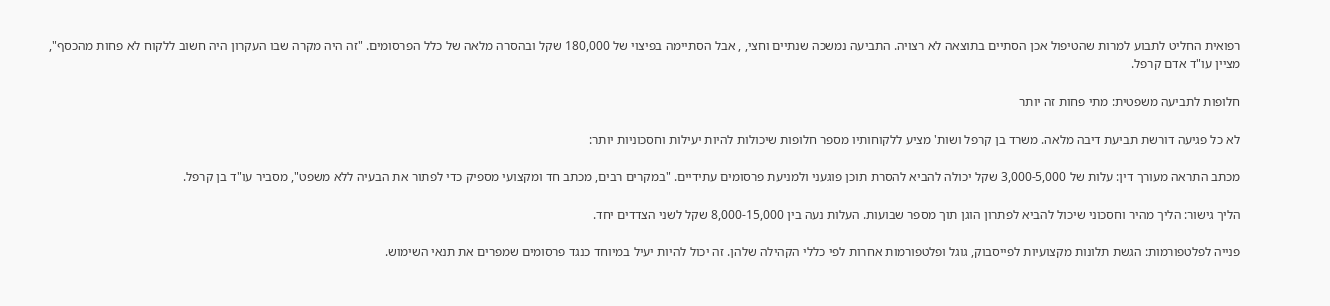רפואית החליט לתבוע למרות שהטיפול אכן הסתיים בתוצאה לא רצויה. התביעה נמשכה שנתיים וחצי, , אבל הסתיימה בפיצוי של 180,000 שקל ובהסרה מלאה של כלל הפרסומים. "זה היה מקרה שבו העקרון היה חשוב ללקוח לא פחות מהכסף", מציין עו"ד אדם קרפל.

חלופות לתביעה משפטית: מתי פחות זה יותר

לא כל פגיעה דורשת תביעת דיבה מלאה. משרד בן קרפל ושות' מציע ללקוחותיו מספר חלופות שיכולות להיות יעילות וחסכוניות יותר:

מכתב התראה מעורך דין: עלות של 3,000-5,000 שקל יכולה להביא להסרת תוכן פוגעני ולמניעת פרסומים עתידיים. "במקרים רבים, מכתב חד ומקצועי מספיק כדי לפתור את הבעיה ללא משפט", מסביר עו"ד בן קרפל.

הליך גישור: הליך מהיר וחסכוני שיכול להביא לפתרון הוגן תוך מספר שבועות. העלות נעה בין 8,000-15,000 שקל לשני הצדדים יחד.

פנייה לפלטפורמות: הגשת תלונות מקצועיות לפייסבוק, גוגל ופלטפורמות אחרות לפי כללי הקהילה שלהן. זה יכול להיות יעיל במיוחד כנגד פרסומים שמפרים את תנאי השימוש.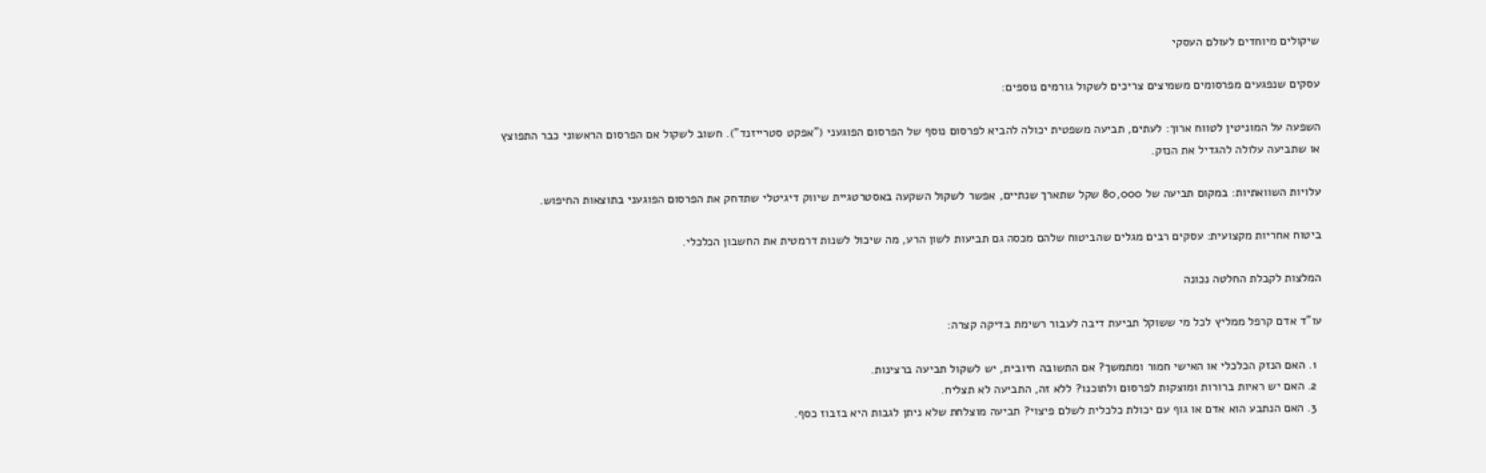שיקולים מיוחדים לעולם העסקי

עסקים שנפגעים מפרסומים משמיצים צריכים לשקול גורמים נוספים:

השפעה על המוניטין לטווח ארוך: לעתים, תביעה משפטית יכולה להביא לפרסום נוסף של הפרסום הפוגעני ("אפקט סטרייזנד"). חשוב לשקול אם הפרסום הראשוני כבר התפוצץ או שתביעה עלולה להגדיל את הנזק.

עלויות השוואתיות: במקום תביעה של 80,000 שקל שתארך שנתיים, אפשר לשקול השקעה באסטרטגיית שיווק דיגיטלי שתדחק את הפרסום הפוגעני בתוצאות החיפוש.

ביטוח אחריות מקצועית: עסקים רבים מגלים שהביטוח שלהם מכסה גם תביעות לשון הרע, מה שיכול לשנות דרמטית את החשבון הכלכלי.

המלצות לקבלת החלטה נכונה

עו"ד אדם קרפל ממליץ לכל מי ששוקל תביעת דיבה לעבור רשימת בדיקה קצרה:

  1. האם הנזק הכלכלי או האישי חמור ומתמשך? אם התשובה חיובית, יש לשקול תביעה ברצינות.
  2. האם יש ראיות ברורות ומוצקות לפרסום ולתוכנו? ללא זה, התביעה לא תצליח.
  3. האם הנתבע הוא אדם או גוף עם יכולת כלכלית לשלם פיצוי? תביעה מוצלחת שלא ניתן לגבות היא בזבוז כסף.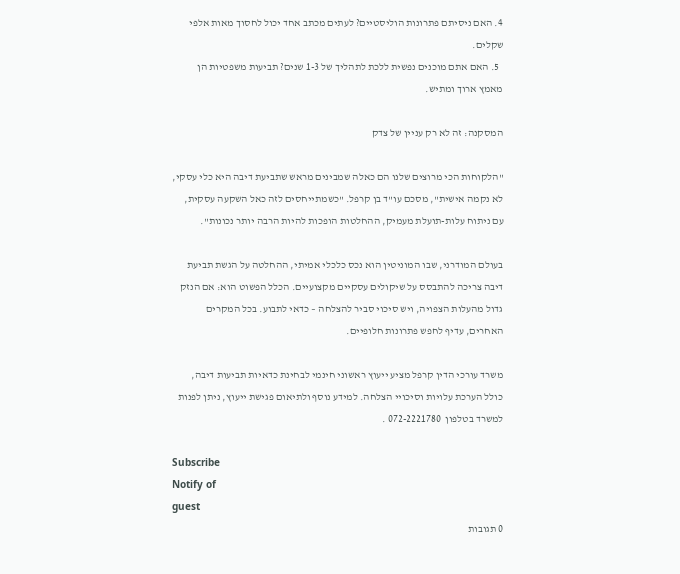4. האם ניסיתם פתרונות הוליסטיים? לעתים מכתב אחד יכול לחסוך מאות אלפי שקלים.
  5. האם אתם מוכנים נפשית ללכת לתהליך של 1-3 שנים? תביעות משפטיות הן מאמץ ארוך ומתיש.

המסקנה: זה לא רק עניין של צדק

"הלקוחות הכי מרוצים שלנו הם כאלה שמבינים מראש שתביעת דיבה היא כלי עסקי, לא נקמה אישית", מסכם עו"ד בן קרפל. "כשמתייחסים לזה כאל השקעה עסקית, עם ניתוח עלות-תועלת מעמיק, ההחלטות הופכות להיות הרבה יותר נכונות".

בעולם המודרני, שבו המוניטין הוא נכס כלכלי אמיתי, ההחלטה על הגשת תביעת דיבה צריכה להתבסס על שיקולים עסקיים מקצועיים. הכלל הפשוט הוא: אם הנזק גדול מהעלות הצפויה, ויש סיכוי סביר להצלחה – כדאי לתבוע. בכל המקרים האחרים, עדיף לחפש פתרונות חלופיים.

משרד עורכי הדין קרפל מציע ייעוץ ראשוני חינמי לבחינת כדאיות תביעות דיבה, כולל הערכת עלויות וסיכויי הצלחה. למידע נוסף ולתיאום פגישת ייעוץ, ניתן לפנות למשרד בטלפון  072-2221780 .

Subscribe
Notify of
guest
0 תגובות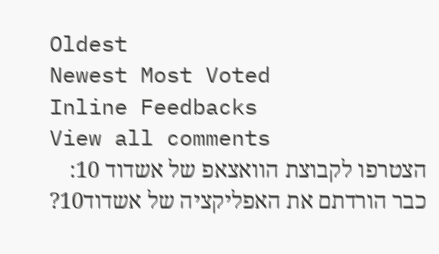Oldest
Newest Most Voted
Inline Feedbacks
View all comments
הצטרפו לקבוצת הוואצאפ של אשדוד 10:
כבר הורדתם את האפליקציה של אשדוד10?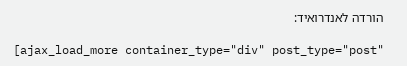הורדה לאנדרואיד:

[ajax_load_more container_type="div" post_type="post"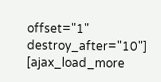offset="1" destroy_after="10"]
[ajax_load_more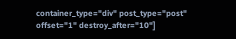container_type="div" post_type="post" offset="1" destroy_after="10"]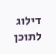דילוג לתוכן